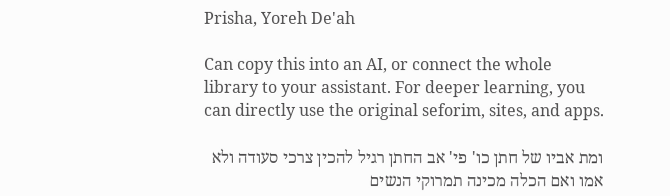Prisha, Yoreh De'ah

Can copy this into an AI, or connect the whole library to your assistant. For deeper learning, you can directly use the original seforim, sites, and apps.

ומת אביו של חתן כו' פי' אב החתן רגיל להכין צרכי סעודה ולא אמו ואם הכלה מכינה תמרוקי הנשים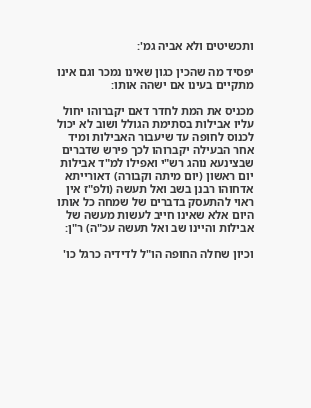ותכשיטים ולא אביה גמ':

יפסיד מה שהכין כגון שאינו נמכר וגם אינו מתקיים בעינו אם ישהה אותו:

מכניס את המת לחדר דאם יקברוהו יחול עליו אבילות בסתימת הגולל ושוב לא יכול לכנוס לחופה עד שיעבור האבילות ומיד אחר הבעילה יקברוהו לכך פירש שדברים שבצינעא נוהג רש"י ואפילו למ"ד אבילות יום ראשון (יום מיתה וקבורה) דאורייתא אדחוהו רבנן בשב ואל תעשה (ולפ"ז אין ראוי להתעסק בדברים של שמחה כל אותו היום אלא שאינו חייב לעשות מעשה של אבילות והיינו שב ואל תעשה עכ"ה) ר"ן:

וכיון שחלה החופה הו"ל לדידיה כרגל כו'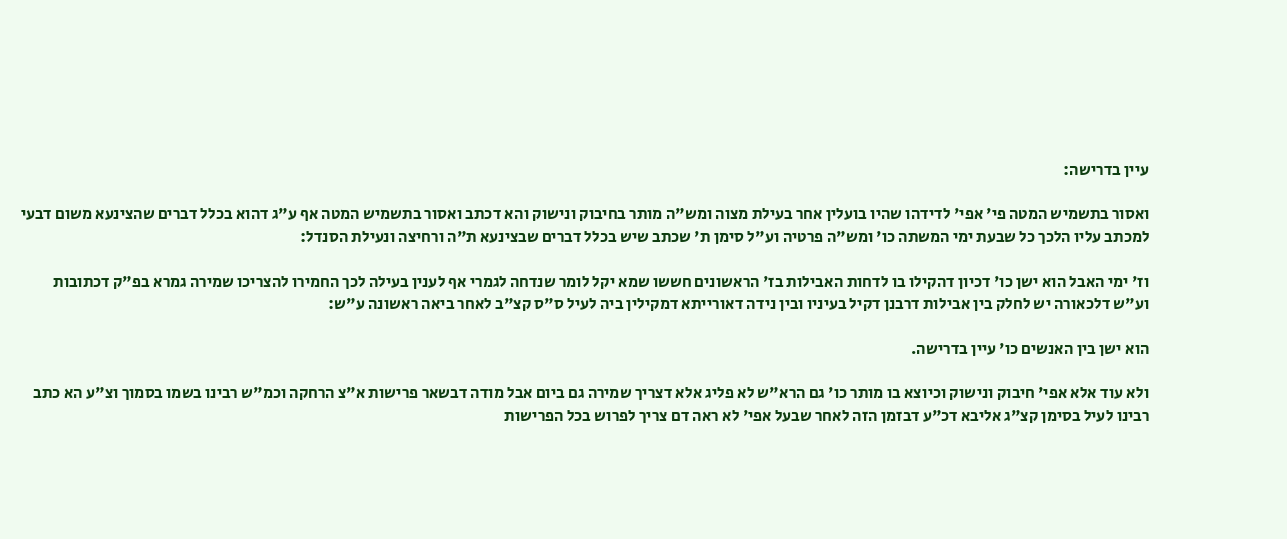עיין בדרישה:

ואסור בתשמיש המטה פי' אפי' לדידהו שהיו בועלין אחר בעילת מצוה ומש"ה מותר בחיבוק ונישוק והא דכתב ואסור בתשמיש המטה אף ע"ג דהוא בכלל דברים שהצינעא משום דבעי למכתב עליו הלכך כל שבעת ימי המשתה כו' ומש"ה פרטיה וע"ל סימן ת' שכתב שיש בכלל דברים שבצינעא ת"ה ורחיצה ונעילת הסנדל:

וז' ימי האבל הוא ישן כו' דכיון דהקילו בו לדחות האבילות בז' הראשונים חששו שמא יקל לומר שנדחה לגמרי אף לענין בעילה לכך החמירו להצריכו שמירה גמרא בפ"ק דכתובות וע"ש דלכאורה יש לחלק בין אבילות דרבנן דקיל בעיניו ובין נידה דאורייתא דמקילין ביה לעיל ס"ס קצ"ב לאחר ביאה ראשונה ע"ש:

הוא ישן בין האנשים כו' עיין בדרישה.

ולא עוד אלא אפי' חיבוק ונישוק וכיוצא בו מותר כו' גם הרא"ש לא פליג אלא דצריך שמירה גם ביום אבל מודה דבשאר פרישות א"צ הרחקה וכמ"ש רבינו בשמו בסמוך וצ"ע הא כתב רבינו לעיל בסימן קצ"ג אליבא דכ"ע דבזמן הזה לאחר שבעל אפי' לא ראה דם צריך לפרוש בכל הפרישות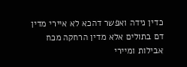כדין נידה ואפשר דהכא לא איירי מדין דם בתולים אלא מדין הרחקה מכח אבילות ומיירי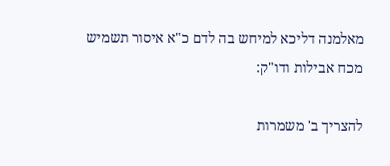מאלמנה דליכא למיחש בה לדם כ"א איסור תשמיש מכח אבילות ודו"ק:

להצריך ב' משמרות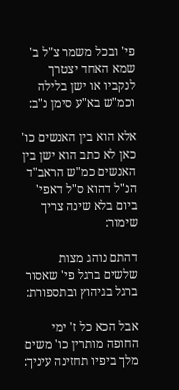פי' ובכל משמר צ"ל ב' שמא האחד יצטרך לנקביו או ישן בלילה וכמ"ש בא"ע סימן נ"ב:

אלא הוא בין האנשים כו' כאן לא כתב הוא ישן בין האנשים כמ"ש הראב"ד הנ"ל דהוא ס"ל דאפי' ביום בלא שינה צריך שימור:

דהתם נוהג מצות שלשים ברגל פי' שאסור ברגל בגיהוץ ובתספורת:

אבל הכא כל ז' ימי החופה מותרין כו' משים מלך ביפיו תחזינה עיניך: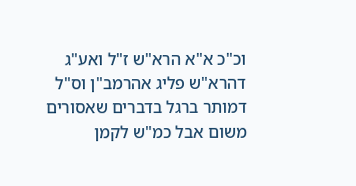וכ"כ א"א הרא"ש ז"ל ואע"ג דהרא"ש פליג אהרמב"ן וס"ל דמותר ברגל בדברים שאסורים משום אבל כמ"ש לקמן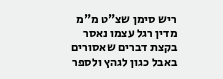ריש סימן שצ"ט מ"מ מדין רגל עצמו נאסר בקצת דברים שאסורים באבל כגון לגהץ ולספר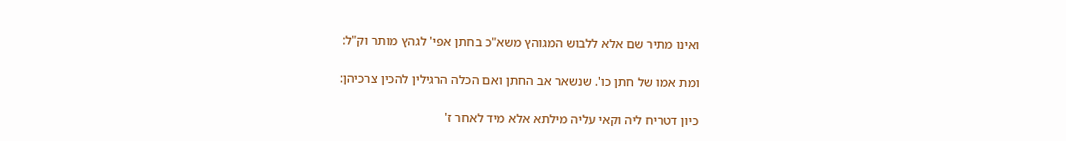ואינו מתיר שם אלא ללבוש המגוהץ משא"כ בחתן אפי' לגהץ מותר וק"ל:

ומת אמו של חתן כו'. שנשאר אב החתן ואם הכלה הרגילין להכין צרכיהן:

כיון דטריח ליה וקאי עליה מילתא אלא מיד לאחר ז'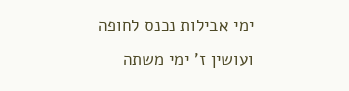ימי אבילות נכנס לחופה ועושין ז' ימי משתה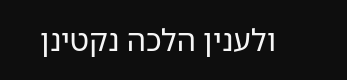ולענין הלכה נקטינן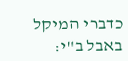כדברי המיקל באבל ב"י: